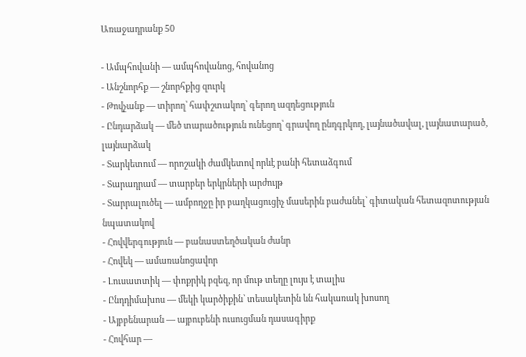Առաջադրանք 50

- Ամպհովանի — ամպհովանոց, հովանոց
- Անշնորհք — շնորհքից զուրկ
- Թովչանք — տիրող՝ հափշտակող՝ գերող ազդեցություն
- Ընդարձակ — մեծ տարածություն ունեցող՝ գրավող ընդգրկող, լայնածավալ, լայնատարած, լայնարձակ
- Տարկետում — որոշակի ժամկետով որևէ բանի հետաձգում
- Տարադրամ — տարբեր երկրների արժույթ
- Տարրալուծել — ամբողջը իր բաղկացուցիչ մասերին բաժանել՝ գիտական հետազոտության նպատակով
- Հովվերգություն — բանաստեղծական ժանր
- Հովեկ — ամառանոցավոր
- Լուսատտիկ — փոքրիկ բզեզ, որ մութ տեղը լույս է տալիս
- Ընդդիմախոս — մեկի կարծիքին՝ տեսակետին ևն հակառակ խոսող
- Այբբենարան — այբուբենի ուսուցման դասագիրք
- Հովհար —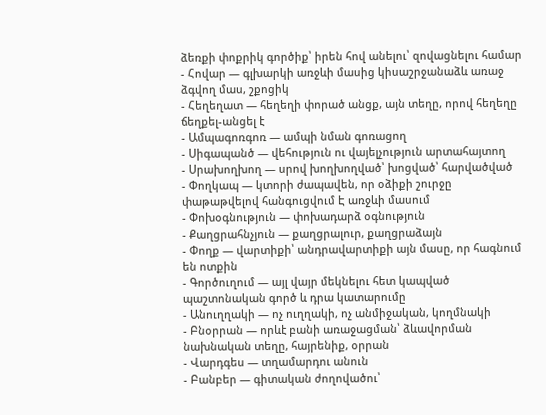ձեռքի փոքրիկ գործիք՝ իրեն հով անելու՝ զովացնելու համար
- Հովար — գլխարկի առջևի մասից կիսաշրջանաձև առաջ ձգվող մաս, շքոցիկ
- Հեղեղատ — հեղեղի փորած անցք, այն տեղը, որով հեղեղը ճեղքել-անցել է
- Ամպագոռգոռ — ամպի նման գոռացող
- Սիգապանծ — վեհություն ու վայելչություն արտահայտող
- Սրախողխող — սրով խողխողված՝ խոցված՝ հարվածված
- Փողկապ — կտորի ժապավեն, որ օձիքի շուրջը փաթաթվելով հանգուցվում Է առջևի մասում
- Փոխօգնություն — փոխադարձ օգնություն
- Քաղցրահնչյուն — քաղցրալուր, քաղցրաձայն
- Փողք — վարտիքի՝ անդրավարտիքի այն մասը, որ հագնում են ոտքին
- Գործուղում — այլ վայր մեկնելու հետ կապված պաշտոնական գործ և դրա կատարումը
- Անուղղակի — ոչ ուղղակի, ոչ անմիջական, կողմնակի
- Բնօրրան — որևէ բանի առաջացման՝ ձևավորման նախնական տեղը, հայրենիք, օրրան
- Վարդգես — տղամարդու անուն
- Բանբեր — գիտական ժողովածու՝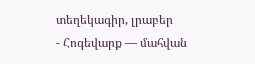տեղեկագիր, լրաբեր
- Հոգեվարք — մահվան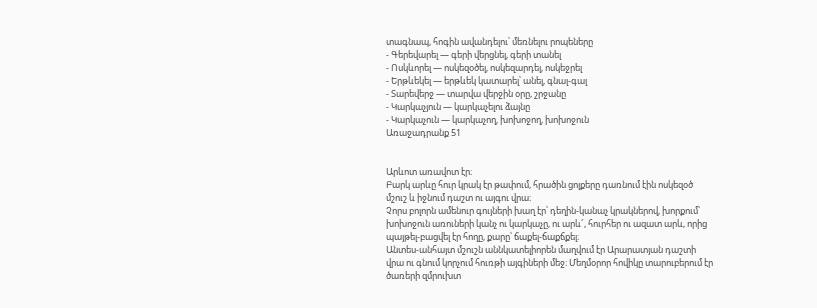տագնապ, հոգին ավանդելու՝ մեռնելու րոպեները
- Գերեվարել — գերի վերցնել, գերի տանել
- Ոսկևորել — ոսկեզօծել, ոսկեզարդել, ոսկեջրել
- Երթևեկել — երթևեկ կատարել՝ անել, գնալ-գալ
- Տարեվերջ — տարվա վերջին օրը, շրջանը
- Կարկաչյուն — կարկաչելու ձայնը
- Կարկաչուն — կարկաչող, խոխոջող, խոխոջուն
Առաջադրանք 51


Արևոտ առավոտ էր։
Բարկ արևը հուր կրակ էր թափում, հրածին ցոլքերը դառնում էին ոսկեզօծ մշուշ և իջնում դաշտ ու այգու վրա։
Չորս բոլորն ամենուր գույների խաղ էր՝ դեղին-կանաչ կրակներով, խորքում՝ խոխոջուն առուների կանչ ու կարկաչը, ու արև՜, հուրհեր ու ազատ արև, որից պայթել-բացվել էր հողը, քարը՝ ճաքել-ճաքճքել։
Անտես-անհայտ մշուշն աննկատելիորեն մաղվում էր Արարատյան դաշտի վրա ու գնում կորչում հուռթի այգիների մեջ։ Մեղմօրոր հովիկը տարուբերում էր ծառերի զմրուխտ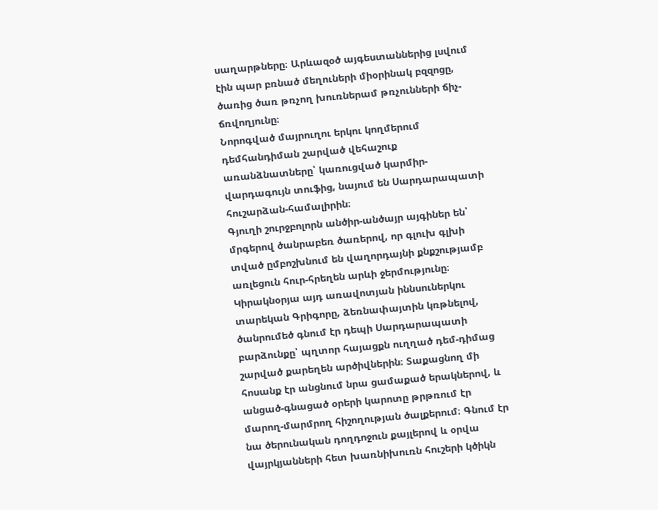սաղարթները։ Արևազօծ այգեստաններից լսվում էին պար բռնած մեղուների միօրինակ բզզոցը, ծառից ծառ թռչող խուռներամ թռչունների ճիչ-ճռվողյունը։
Նորոգված մայրուղու երկու կողմերում դեմհանդիման շարված վեհաշուք առանձնատները՝ կառուցված կարմիր-վարդագույն տուֆից, նայում են Սարդարապատի հուշարձան-համալիրին։
Գյուղի շուրջբոլորն անծիր-անծայր այգիներ են՝ մրգերով ծանրաբեռ ծառերով, որ գլուխ գլխի տված ըմբոշխնում են վաղորդայնի քնքշությամբ առլեցուն հուր-հրեղեն արևի ջերմությունը։
Կիրակնօրյա այդ առավոտյան իննսուներկու տարեկան Գրիգորը, ձեռնափայտին կռթնելով, ծանրումեծ գնում էր դեպի Սարդարապատի բարձունքը՝ պղտոր հայացքն ուղղած դեմ-դիմաց շարված քարեղեն արծիվներին։ Տաքացնող մի հոսանք էր անցնում նրա ցամաքած երակներով, և անցած-գնացած օրերի կարոտը թրթռում էր մարող-մարմրող հիշողության ծալքերում։ Գնում էր նա ծերունական դողդոջուն քայլերով և օրվա վայրկյանների հետ խառնիխուռն հուշերի կծիկն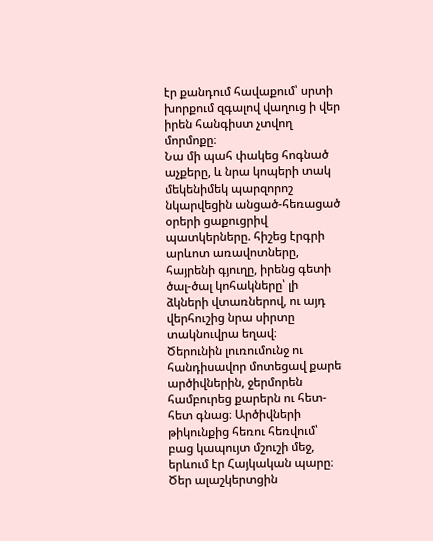էր քանդում հավաքում՝ սրտի խորքում զգալով վաղուց ի վեր իրեն հանգիստ չտվող մորմոքը։
Նա մի պահ փակեց հոգնած աչքերը, և նրա կոպերի տակ մեկենիմեկ պարզորոշ նկարվեցին անցած-հեռացած օրերի ցաքուցրիվ պատկերները. հիշեց էրգրի արևոտ առավոտները, հայրենի գյուղը, իրենց գետի ծալ-ծալ կոհակները՝ լի ձկների վտառներով, ու այդ վերհուշից նրա սիրտը տակնուվրա եղավ։
Ծերունին լուռումունջ ու հանդիսավոր մոտեցավ քարե արծիվներին, ջերմորեն համբուրեց քարերն ու հետ-հետ գնաց։ Արծիվների թիկունքից հեռու հեռվում՝ բաց կապույտ մշուշի մեջ, երևում էր Հայկական պարը։ Ծեր ալաշկերտցին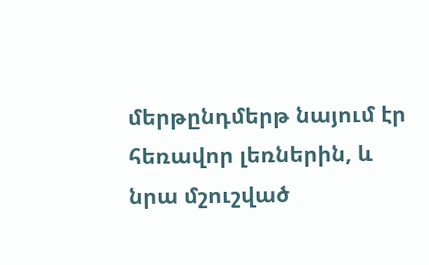մերթընդմերթ նայում էր հեռավոր լեռներին, և նրա մշուշված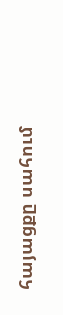հայացքը սահում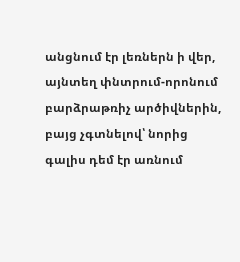անցնում էր լեռներն ի վեր, այնտեղ փնտրում-որոնում բարձրաթռիչ արծիվներին, բայց չգտնելով՝ նորից գալիս դեմ էր առնում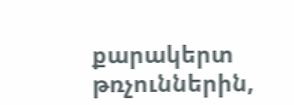քարակերտ թռչուններին,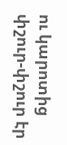ու կարոտից փշուր-փշուր էր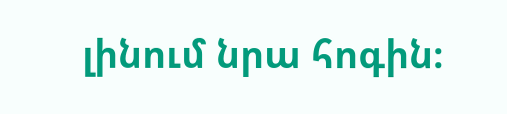լինում նրա հոգին։